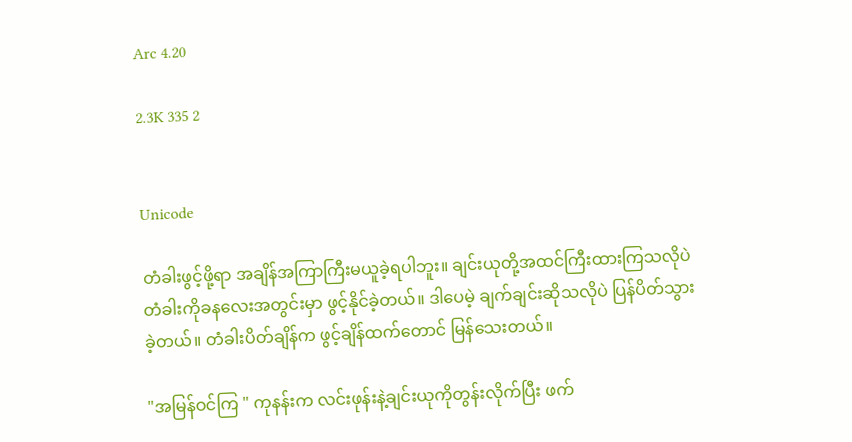Arc 4.20

2.3K 335 2


Unicode

တံခါးဖွင့်ဖို့ရာ အချိန်အကြာကြီးမယူခဲ့ရပါဘူး။ ချင်းယုတို့အထင်ကြီးထားကြသလိုပဲ တံခါးကိုခနလေးအတွင်းမှာ ဖွင့်နိုင်ခဲ့တယ်။ ဒါပေမဲ့ ချက်ချင်းဆိုသလိုပဲ ပြန်ပိတ်သွားခဲ့တယ်။ တံခါးပိတ်ချိန်က ဖွင့်ချိန်ထက်တောင် မြန်သေးတယ်။

"အမြန်ဝင်ကြ " ကုနန်းက လင်းဖုန်းနဲ့ချင်းယုကိုတွန်းလိုက်ပြီး ဖက်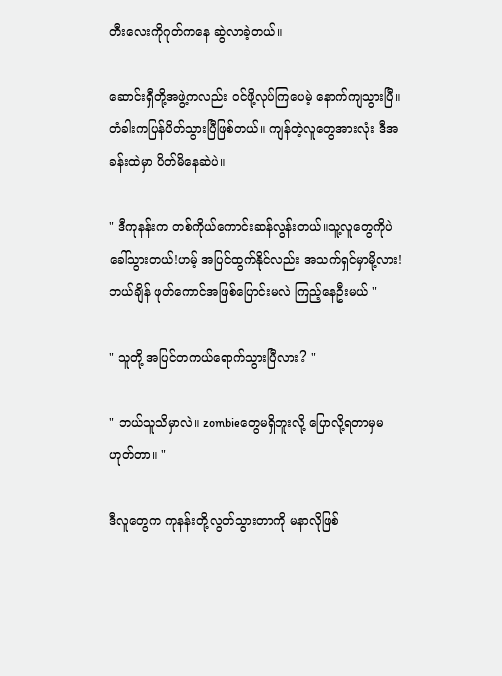တီးလေးကိုဂုတ်ကနေ ဆွဲလာခဲ့တယ်။

ဆောင်းရှီတို့အဖွဲ့ကလည်း ဝင်ဖို့လုပ်ကြပေမဲ့ နောက်ကျသွားပြီ။ တံခါးကပြန်ပိတ်သွားပြီဖြစ်တယ်။ ကျန်တဲ့လူတွေအားလုံး ဒီအခန်းထဲမှာ ပိတ်မိနေဆဲပဲ။

" ဒီကုနန်းက တစ်ကိုယ်ကောင်းဆန်လွန်းတယ်။သူ့လူတွေကိုပဲ ခေါ်သွားတယ်!ဟမ့် အပြင်ထွက်နိုင်လည်း အသက်ရှင်မှာမို့လား!ဘယ်ချိန် ဖုတ်ကောင်အဖြစ်ပြောင်းမလဲ ကြည့်နေဦးမယ် "

" သူတို့ အပြင်တကယ်ရောက်သွားပြီလား? "

" ဘယ်သူသိမှာလဲ။ zombieတွေမရှိဘူးလို့ ပြောလို့ရတာမှမဟုတ်တာ။ "

ဒီလူတွေက ကုနန်းတို့လွတ်သွားတာကို မနာလိုဖြစ်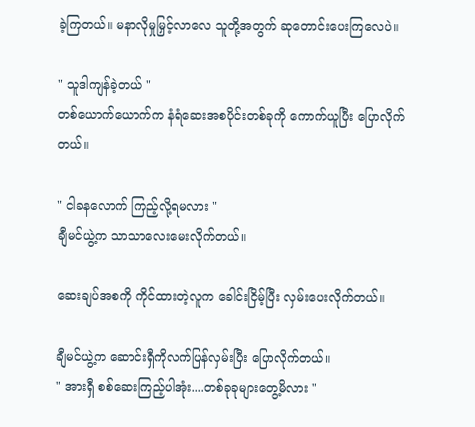ခဲ့ကြတယ်။ မနာလိုမှုမြှင့်လာလေ သူတို့အတွက် ဆုတောင်းပေး‌ကြလေပဲ။

" သူဒါ‌ကျန်ခဲ့တယ် "
တစ်ယောက်ယောက်က နံရံဆေးအစပိုင်းတစ်ခုကို ကောက်ယူပြီး ပြောလိုက်တယ်။

" ငါခနလောက် ကြည့်လို့ရမလား "
ချီမင်ယွဲ့က သာသာလေးမေးလိုက်တယ်။

ဆေးချပ်အစကို ကိုင်ထားတဲ့လူက ခေါင်းငြိမ့်ပြီး လှမ်းပေးလိုက်တယ်။

ချီမင်ယွဲ့က‌ ဆောင်းရှီကို‌လက်ပြန်လှမ်းပြီး ပြောလိုက်တယ်။
" အားရှီ စစ်ဆေးကြည့်ပါအုံး....တစ်ခုခုများတွေ့မိလား "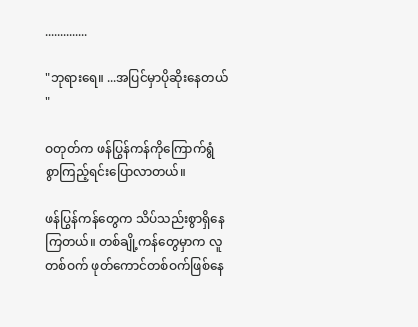..............

"ဘုရားရေ။ ...အပြင်မှာပိုဆိုးနေတယ် "

ဝတုတ်က ဖန်ပြွန်ကန်ကိုကြောက်ရွံစွာ‌ကြည့်ရင်းပြောလာတယ်။

ဖန်ပြွန်ကန်တွေက သိပ်သည်းစွာရှိနေကြတယ်။ တစ်ချို့ကန်တွေမှာက လူတစ်ဝက် ဖုတ်ကောင်တစ်ဝက်ဖြစ်နေ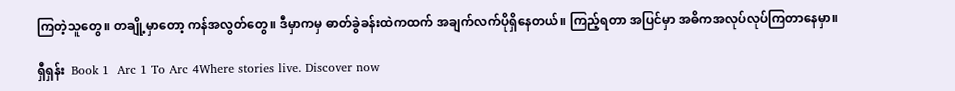ကြတဲ့သူတွေ။ တချို့မှာတော့ ကန်အလွတ်တွေ။ ဒီမှာကမှ ဓာတ်ခွဲခန်းထဲကထက် အချက်လက်ပိုရှိနေတယ်။ ကြည့်ရတာ အပြင်မှာ အဓိကအလုပ်လုပ်ကြတာနေမှာ။

ရှီရှန်း  Book 1  Arc 1 To Arc 4Where stories live. Discover now